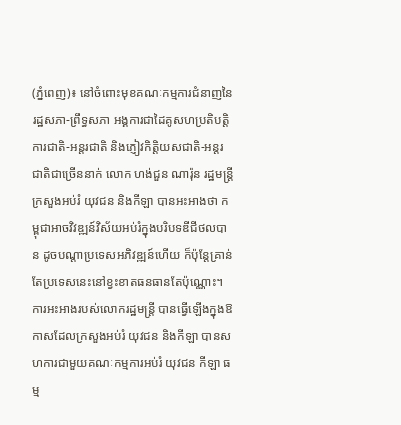(ភ្នំពេញ)៖ នៅចំពោះមុខគណៈកម្មការជំនាញនៃរដ្ឋសភា-ព្រឹទ្ធសភា អង្គការជាដៃគូសហប្រតិបត្តិការជាតិ-អន្តរជាតិ និងភ្ញៀវកិត្តិយសជាតិ-អន្តរជាតិជាច្រើននាក់ លោក ហង់ជួន ណារ៉ុន រដ្ឋមន្ត្រីក្រសួងអប់រំ យុវជន និងកីឡា បានអះអាងថា កម្ពុជាអាចវិវឌ្ឍន៍វិស័យអប់រំក្នុងបរិបទឌីជីថលបាន ដូចបណ្តាប្រទេសអភិវឌ្ឍន៍ហើយ ក៏ប៉ុន្តែគ្រាន់តែប្រទេសនេះនៅខ្វះខាតធនធានតែប៉ុណ្ណោះ។
ការអះអាងរបស់លោករដ្ឋមន្ត្រី បានធ្វើឡើងក្នុងឱកាសដែលក្រសួងអប់រំ យុវជន និងកីឡា បានសហការជាមួយគណៈកម្មការអប់រំ យុវជន កីឡា ធម្ម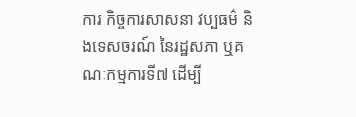ការ កិច្ចការសាសនា វប្បធម៌ និងទេសចរណ៍ នៃរដ្ឋសភា ឬគណៈកម្មការទី៧ ដើម្បី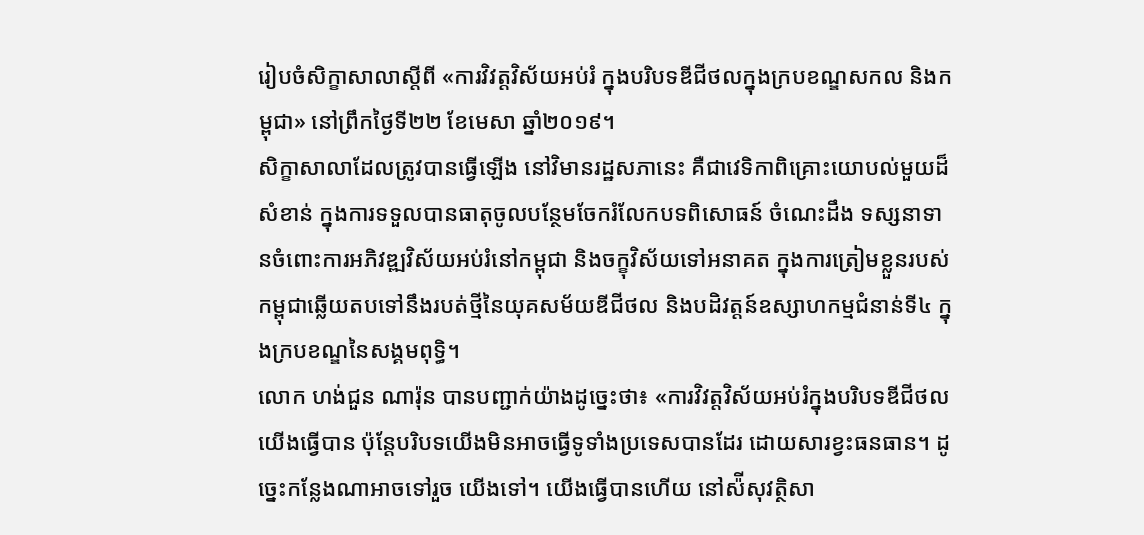រៀបចំសិក្ខាសាលាស្តីពី «ការវិវត្តវិស័យអប់រំ ក្នុងបរិបទឌីជីថលក្នុងក្របខណ្ឌសកល និងកម្ពុជា» នៅព្រឹកថ្ងៃទី២២ ខែមេសា ឆ្នាំ២០១៩។
សិក្ខាសាលាដែលត្រូវបានធ្វើឡើង នៅវិមានរដ្ឋសភានេះ គឺជាវេទិកាពិគ្រោះយោបល់មួយដ៏សំខាន់ ក្នុងការទទួលបានធាតុចូលបន្ថែមចែករំលែកបទពិសោធន៍ ចំណេះដឹង ទស្សនាទានចំពោះការអភិវឌ្ឍវិស័យអប់រំនៅកម្ពុជា និងចក្ខុវិស័យទៅអនាគត ក្នុងការត្រៀមខ្លួនរបស់កម្ពុជាឆ្លើយតបទៅនឹងរបត់ថ្មីនៃយុគសម័យឌីជីថល និងបដិវត្តន៍ឧស្សាហកម្មជំនាន់ទី៤ ក្នុងក្របខណ្ឌនៃសង្គមពុទ្ធិ។
លោក ហង់ជួន ណារ៉ុន បានបញ្ជាក់យ៉ាងដូច្នេះថា៖ «ការវិវត្តវិស័យអប់រំក្នុងបរិបទឌីជីថលយើងធ្វើបាន ប៉ុន្តែបរិបទយើងមិនអាចធ្វើទូទាំងប្រទេសបានដែរ ដោយសារខ្វះធនធាន។ ដូច្នេះកន្លែងណាអាចទៅរួច យើងទៅ។ យើងធ្វើបានហើយ នៅស៉ីសុវត្ថិសា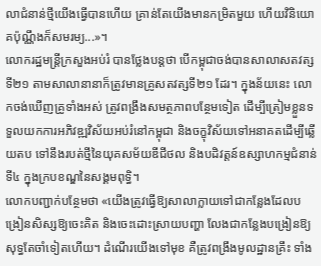លាជំនាន់ថ្មីយើងធ្វើបានហើយ គ្រាន់តែយើងមានកម្រិតមួយ ហើយវិនិយោគប៉ុណ្ណឹងក៏សមរម្យ...»។
លោករដ្ឋមន្ត្រីក្រសួងអប់រំ បានថ្លែងបន្តថា បើកម្ពុជាចង់បានសាលាសតវត្សទី២១ តាមសាលានានាក៏ត្រូវមានគ្រូសតវត្សទី២១ ដែរ។ ក្នុងន័យនេះ លោកចង់ឃើញគ្រូទាំងអស់ ត្រូវពង្រឹងសមត្ថភាពបន្ថែមទៀត ដើម្បីត្រៀមខ្លួនទទួលយកការអភិវឌ្ឍវិស័យអប់រំនៅកម្ពុជា និងចក្ខុវិស័យទៅអនាគតដើម្បីឆ្លើយតប ទៅនឹងរបត់ថ្មីនៃយុគសម័យឌីជីថល និងបដិវត្តន៍ឧស្សាហកម្មជំនាន់ទី៤ ក្នុងក្របខណ្ឌនៃសង្គមពុទ្ធិ។
លោកបញ្ជាក់បន្ថែមថា «យើងត្រូវធ្វើឱ្យសាលាក្លាយទៅជាកន្លែងដែលបង្រៀនសិស្សឱ្យចេះគិត និងចេះដោះស្រាយបញ្ហា លែងជាកន្លែងបង្រៀនឱ្យសុទ្ធតែចាំទៀតហើយ។ ដំណើរយើងទៅមុខ គឺត្រូវពង្រឹងមូលដ្ឋានគ្រឹះ ទាំង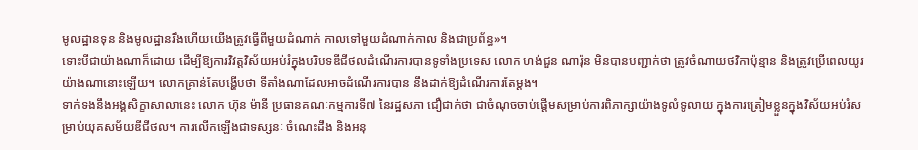មូលដ្ឋានទុន និងមូលដ្ឋានរឹងហើយយើងត្រូវធ្វើពីមួយដំណាក់ កាលទៅមួយដំណាក់កាល និងជាប្រព័ន្ធ»។
ទោះបីជាយ៉ាងណាក៏ដោយ ដើម្បីឱ្យការវិវត្តវិស័យអប់រំក្នុងបរិបទឌីជីថលដំណើរការបានទូទាំងប្រទេស លោក ហង់ជួន ណារ៉ុន មិនបានបញ្ជាក់ថា ត្រូវចំណាយថវិកាប៉ុន្មាន និងត្រូវប្រើពេលយូរយ៉ាងណានោះឡើយ។ លោកគ្រាន់តែបង្ហើបថា ទីតាំងណាដែលអាចដំណើរការបាន នឹងដាក់ឱ្យដំណើរការតែម្តង។
ទាក់ទងនឹងអង្គសិក្ខាសាលានេះ លោក ហ៊ុន ម៉ានី ប្រធានគណៈកម្មការទី៧ នៃរដ្ឋសភា ជឿជាក់ថា ជាចំណុចចាប់ផ្តើមសម្រាប់ការពិភាក្សាយ៉ាងទូលំទូលាយ ក្នុងការត្រៀមខ្លួនក្នុងវិស័យអប់រំសម្រាប់យុគសម័យឌីជីថល។ ការលើកឡើងជាទស្សនៈ ចំណេះដឹង និងអនុ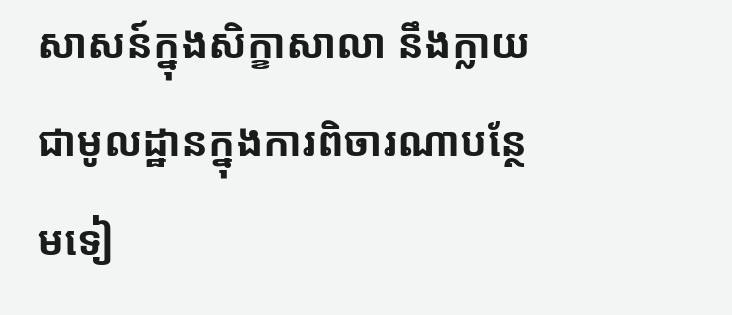សាសន៍ក្នុងសិក្ខាសាលា នឹងក្លាយជាមូលដ្ឋានក្នុងការពិចារណាបន្ថែមទៀ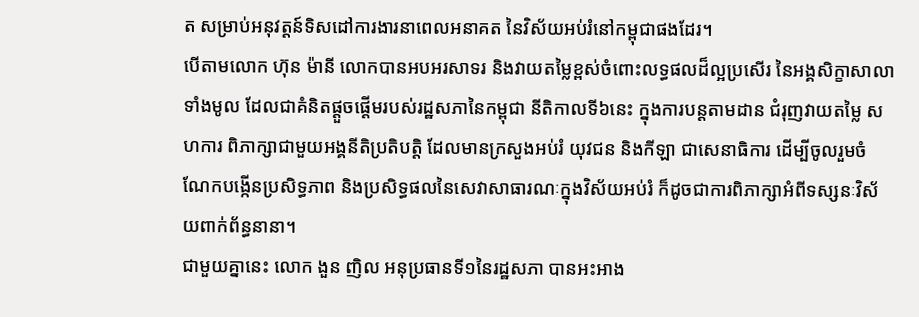ត សម្រាប់អនុវត្តន៍ទិសដៅការងារនាពេលអនាគត នៃវិស័យអប់រំនៅកម្ពុជាផងដែរ។
បើតាមលោក ហ៊ុន ម៉ានី លោកបានអបអរសាទរ និងវាយតម្លៃខ្ពស់ចំពោះលទ្ធផលដ៏ល្អប្រសើរ នៃអង្គសិក្ខាសាលាទាំងមូល ដែលជាគំនិតផ្តួចផ្តើមរបស់រដ្ឋសភានៃកម្ពុជា នីតិកាលទី៦នេះ ក្នុងការបន្តតាមដាន ជំរុញវាយតម្លៃ សហការ ពិភាក្សាជាមួយអង្គនីតិប្រតិបត្តិ ដែលមានក្រសួងអប់រំ យុវជន និងកីឡា ជាសេនាធិការ ដើម្បីចូលរួមចំណែកបង្កើនប្រសិទ្ធភាព និងប្រសិទ្ធផលនៃសេវាសាធារណៈក្នុងវិស័យអប់រំ ក៏ដូចជាការពិភាក្សាអំពីទស្សនៈវិស័យពាក់ព័ន្ធនានា។
ជាមួយគ្នានេះ លោក ងួន ញិល អនុប្រធានទី១នៃរដ្ឋសភា បានអះអាង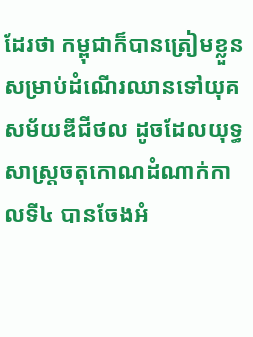ដែរថា កម្ពុជាក៏បានត្រៀមខ្លួនសម្រាប់ដំណើរឈានទៅយុគសម័យឌីជីថល ដូចដែលយុទ្ធសាស្រ្តចតុកោណដំណាក់កាលទី៤ បានចែងអំ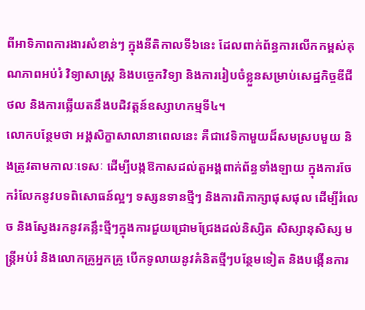ពីអាទិភាពការងារសំខាន់ៗ ក្នុងនីតិកាលទី៦នេះ ដែលពាក់ព័ន្ធការលើកកម្ពស់គុណភាពអប់រំ វិទ្យាសាស្រ្ត និងបច្ចេកវិទ្យា និងការរៀបចំខ្លួនសម្រាប់សេដ្ឋកិច្ចឌីជីថល និងការឆ្លើយតនឹងបដិវត្តន៍ឧស្សាហកម្មទី៤។
លោកបន្ថែមថា អង្គសិក្ខាសាលានាពេលនេះ គឺជាវេទិកាមួយដ៏សមស្របមួយ និងត្រូវតាមកាលៈទេសៈ ដើម្បីបង្កឱកាសដល់តួអង្គពាក់ព័ន្ធទាំងឡាយ ក្នុងការចែករំលែកនូវបទពិសោធន៍ល្អៗ ទស្សនទានថ្មីៗ និងការពិភាក្សាផុសផុល ដើម្បីរំលេច និងស្វែងរកនូវគន្លឹះថ្មីៗក្នុងការជួយជ្រោមជ្រែងដល់និស្សិត សិស្សានុសិស្ស មន្រ្តីអប់រំ និងលោកគ្រូអ្នកគ្រូ បើកទូលាយនូវគំនិតថ្មីៗបន្ថែមទៀត និងបង្កើនការ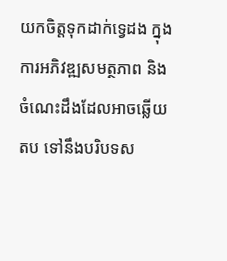យកចិត្តទុកដាក់ទ្វេដង ក្នុងការអភិវឌ្ឍសមត្ថភាព និងចំណេះដឹងដែលអាចឆ្លើយតប ទៅនឹងបរិបទស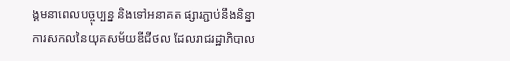ង្គមនាពេលបច្ចុប្បន្ន និងទៅអនាគត ផ្សារភ្ជាប់នឹងនិន្នាការសកលនៃយុគសម័យឌីជីថល ដែលរាជរដ្ឋាភិបាល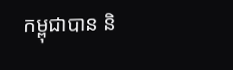កម្ពុជាបាន និ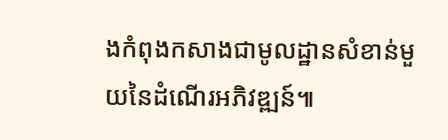ងកំពុងកសាងជាមូលដ្ឋានសំខាន់មួយនៃដំណើរអភិវឌ្ឍន៍៕